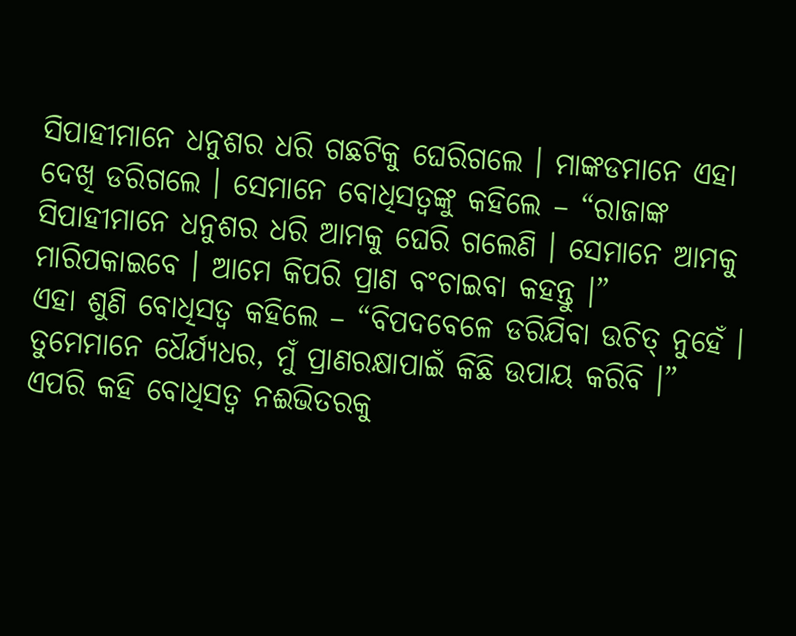ସିପାହୀମାନେ ଧନୁଶର ଧରି ଗଛଟିକୁ ଘେରିଗଲେ । ମାଙ୍କଡମାନେ ଏହା ଦେଖି ଡରିଗଲେ । ସେମାନେ ବୋଧିସତ୍ୱଙ୍କୁ କହିଲେ – “ରାଜାଙ୍କ ସିପାହୀମାନେ ଧନୁଶର ଧରି ଆମକୁ ଘେରି ଗଲେଣି । ସେମାନେ ଆମକୁ ମାରିପକାଇବେ । ଆମେ କିପରି ପ୍ରାଣ ବଂଚାଇବା କହନ୍ତୁ ।”
ଏହା ଶୁଣି ବୋଧିସତ୍ୱ କହିଲେ – “ବିପଦବେଳେ ଡରିଯିବା ଉଚିତ୍ ନୁହେଁ । ତୁମେମାନେ ଧୈର୍ଯ୍ୟଧର, ମୁଁ ପ୍ରାଣରକ୍ଷାପାଇଁ କିଛି ଉପାୟ କରିବି ।”
ଏପରି କହି ବୋଧିସତ୍ୱ ନଈଭିତରକୁ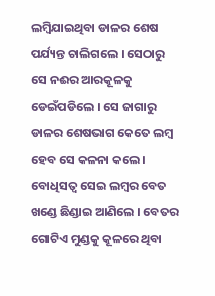ଲମ୍ବିଯାଇଥିବା ଡାଳର ଶେଷ ପର୍ଯ୍ୟନ୍ତ ଚାଲିଗଲେ । ସେଠାରୁ ସେ ନଈର ଆରକୂଳକୁ ଡେଇଁପଡିଲେ । ସେ ଜାଗାରୁ ଡାଳର ଶେଷଭାଗ କେତେ ଲମ୍ବ ହେବ ସେ କଳନା କଲେ । ବୋଧିସତ୍ୱ ସେଇ ଲମ୍ବର ବେତ ଖଣ୍ଡେ ଛିଣ୍ଡାଇ ଆଣିଲେ । ବେତର ଗୋଟିଏ ମୁଣ୍ଡକୁ କୂଳରେ ଥିବା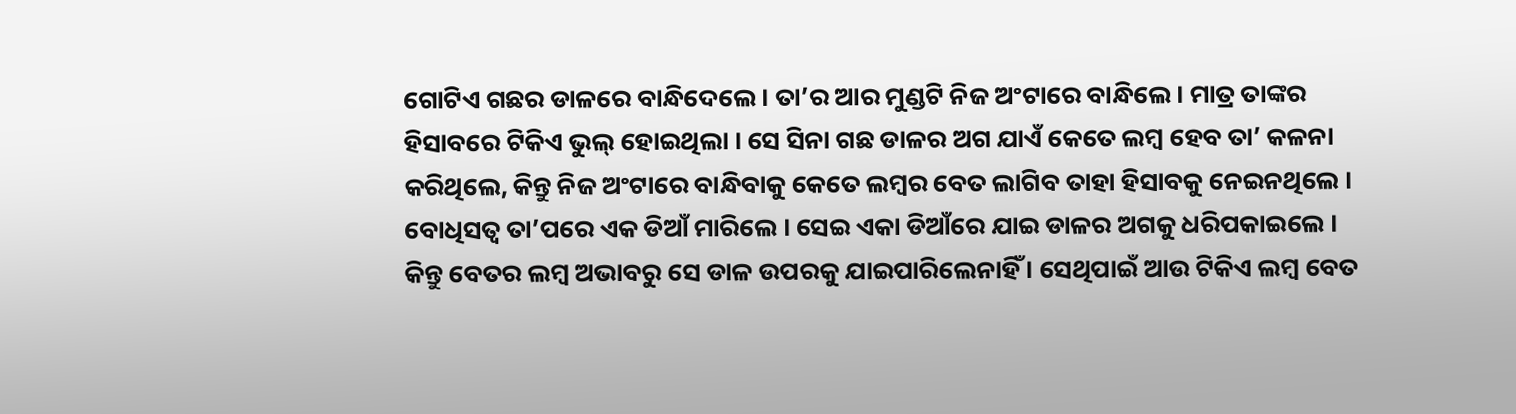ଗୋଟିଏ ଗଛର ଡାଳରେ ବାନ୍ଧିଦେଲେ । ତା’ର ଆର ମୁଣ୍ଡଟି ନିଜ ଅଂଟାରେ ବାନ୍ଧିଲେ । ମାତ୍ର ତାଙ୍କର ହିସାବରେ ଟିକିଏ ଭୁଲ୍ ହୋଇଥିଲା । ସେ ସିନା ଗଛ ଡାଳର ଅଗ ଯାଏଁ କେତେ ଲମ୍ବ ହେବ ତା’ କଳନା କରିଥିଲେ, କିନ୍ତୁ ନିଜ ଅଂଟାରେ ବାନ୍ଧିବାକୁ କେତେ ଲମ୍ବର ବେତ ଲାଗିବ ତାହା ହିସାବକୁ ନେଇନଥିଲେ ।
ବୋଧିସତ୍ୱ ତା’ପରେ ଏକ ଡିଆଁ ମାରିଲେ । ସେଇ ଏକା ଡିଆଁରେ ଯାଇ ଡାଳର ଅଗକୁ ଧରିପକାଇଲେ । କିନ୍ତୁ ବେତର ଲମ୍ବ ଅଭାବରୁ ସେ ଡାଳ ଉପରକୁ ଯାଇପାରିଲେନାହିଁ । ସେଥିପାଇଁ ଆଉ ଟିକିଏ ଲମ୍ବ ବେତ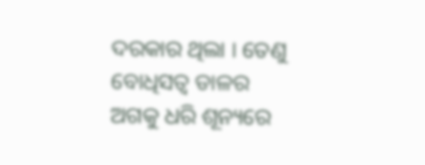ଦରକାର ଥିଲା । ତେଣୁ ବୋଧିସତ୍ୱ ଡାଳର ଅଗକୁ ଧରି ଶୂନ୍ୟରେ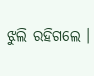ଝୁଲି ରହିଗଲେ ।